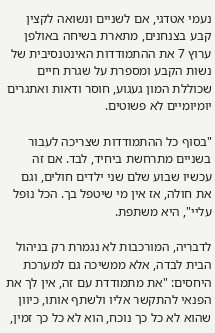נעמי אטדגי, אם לשניים ונשואה לקצין קבע בצנחנים, מתארת בשיחה באולפן ערוץ 7 את ההתמודדות האינטנסיבית של נשות הקבע ומספרת על שגרת חיים שכוללת המון געגוע, חוסר ודאות ואתגרים יומיומיים לא פשוטים.

"בסוף כל ההתמודדות שצריכה לעבור בשניים מתרחשת ביחיד, לבד. אם זה עכשיו שבוע שלם שני ילדים חולים, וגם את חולה, אז אין מי שיטפל בך. הכל נופל עליי", היא משתפת.

לדבריה, המורכבות לא נגמרת רק בניהול הבית לבדה, אלא ממשיכה גם למערכת היחסים: "את מתמודדת עם זה, אין לך את הפנאי להתקשר אליו ולשתף אותו, כיוון שהוא לא כל כך נוכח, הוא לא כל כך זמין,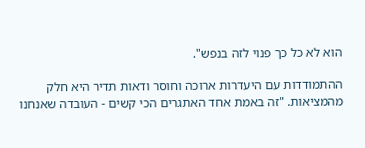הוא לא כל כך פנוי לזה בנפש".

ההתמודדות עם היעדרות ארוכה וחוסר ודאות תדיר היא חלק מהמציאות. "זה באמת אחד האתגרים הכי קשים - העובדה שאנחנו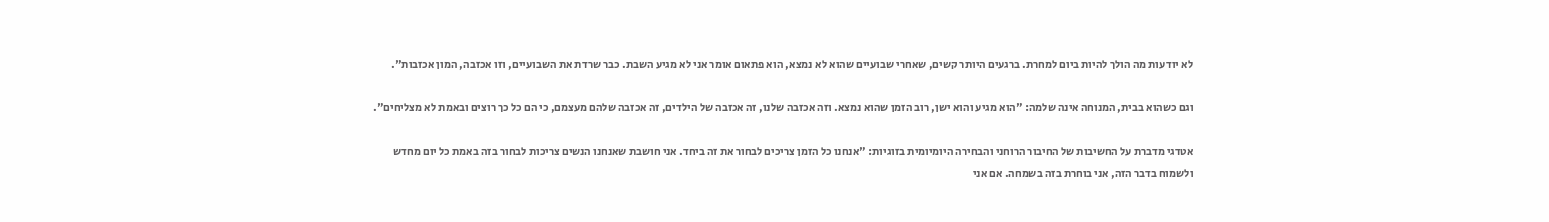לא יודעות מה הולך להיות ביום למחרת. ברגעים היותר קשים, שאחרי שבועיים שהוא לא נמצא, הוא פתאום אומר אני לא מגיע השבת. כבר שרדת את השבועיים, וזו אכזבה, המון אכזבות".

וגם כשהוא בבית, המנוחה אינה שלמה: "הוא מגיע והוא ישן, רוב הזמן שהוא נמצא. וזה אכזבה שלנו, זה אכזבה של הילדים, זה אכזבה שלהם מעצמם, כי הם כל כך רוצים ובאמת לא מצליחים".

אטדגי מדברת על החשיבות של החיבור הרוחני והבחירה היומיומית בזוגיות: "אנחנו כל הזמן צריכים לבחור את זה ביחד. אני חושבת שאנחנו הנשים צריכות לבחור בזה באמת כל יום מחדש ולשמוח בדבר הזה, אני בוחרת בזה בשמחה. אם אני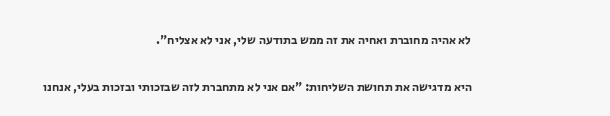לא אהיה מחוברת ואחיה את זה ממש בתודעה שלי, אני לא אצליח".

היא מדגישה את תחושת השליחות: "אם אני לא מתחברת לזה שבזכותי ובזכות בעלי, אנחנו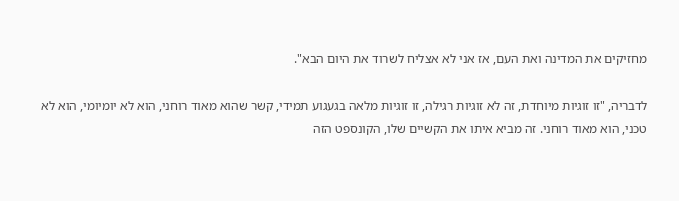מחזיקים את המדינה ואת העם, אז אני לא אצליח לשרוד את היום הבא".

לדבריה, "זו זוגיות מיוחדת, זה לא זוגיות רגילה, זו זוגיות מלאה בגעגוע תמידי, קשר שהוא מאוד רוחני, הוא לא יומיומי, הוא לא טכני, הוא מאוד רוחני. זה מביא איתו את הקשיים שלו, הקונספט הזה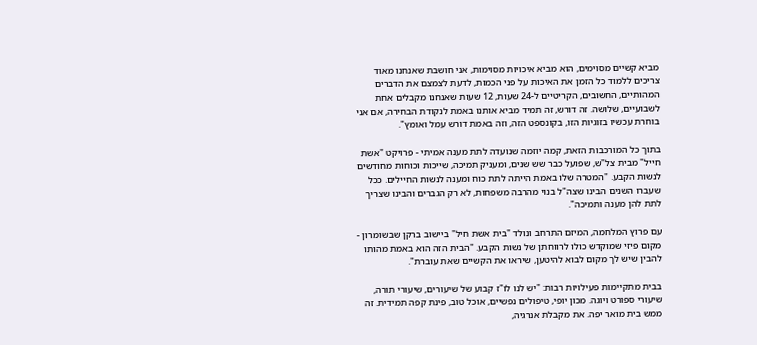מביא קשיים מסוימים, הוא מביא איכויות מסוימות, אני חושבת שאנחנו מאוד צריכים ללמוד כל הזמן את האיכות על פני הכמות, לדעת לצמצם את הדברים המהותיים, החשובים, הקריטיים ל-24 שעות, 12 שעות שאנחנו מקבלים אחת לשבועיים, שלושה. זה דורש, זה תמיד מביא אותנו באמת לנקודת הבחירה, אם אני בוחרת עכשיו בזוגיות הזו, בקונספט הזה, וזה באמת דורש עמל ואומץ".

בתוך כל המורכבות הזאת, קמה יוזמה שנועדה לתת מענה אמיתי - פרויקט "אשת חייל" מבית צל"ש, שפועל כבר שש שנים, ומעניק תמיכה, שייכות וכוחות מחודשים לנשות הקבע. "המטרה שלו באמת הייתה לתת כוח ומענה לנשות החיילים. ככל שעברו השנים הבינו שצה"ל בנוי מהרבה משפחות, לא רק הגברים והבינו שצריך לתת להן מענה ותמיכה".

עם פרוץ המלחמה, המיזם התרחב ונולד "בית אשת חיל" ביישוב ברקן שבשומרון - מקום פיזי שמוקדש כולו לרווחתן של נשות הקבע. "הבית הזה הוא באמת מהותו להבין שיש לך מקום לבוא להיטען, שיראו את הקשיים שאת עוברת".

בבית מתקיימות פעילויות רבות: "יש לנו לו"ז קבוע של שיעורים, שיעורי תורה, שיעורי ספורט ויוגה. מכון יופי, טיפולים נפשיים, אוכל טוב, פינת קפה תמידית. זה ממש בית מואר יפה. את מקבלת אנרגיה,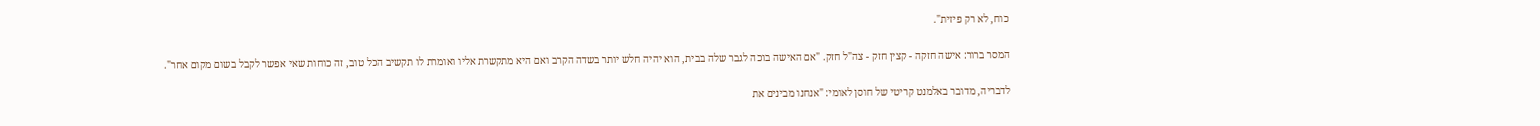כוח, לא רק פיזית".

המסר ברור: אישה חזקה - קצין חזק - צה"ל חזק. "אם האישה בוכה לגבר שלה בבית, הוא יהיה חלש יותר בשדה הקרב ואם היא מתקשרת אליו ואומרת לו תקשיב הכל טוב, זה כוחות שאי אפשר לקבל בשום מקום אחר".

לדבריה, מדובר באלמנט קריטי של חוסן לאומי: "אנחנו מבינים את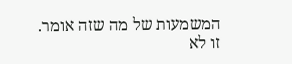המשמעות של מה שזה אומר. זו לא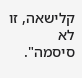קלישאה, זו לא סיסמה".